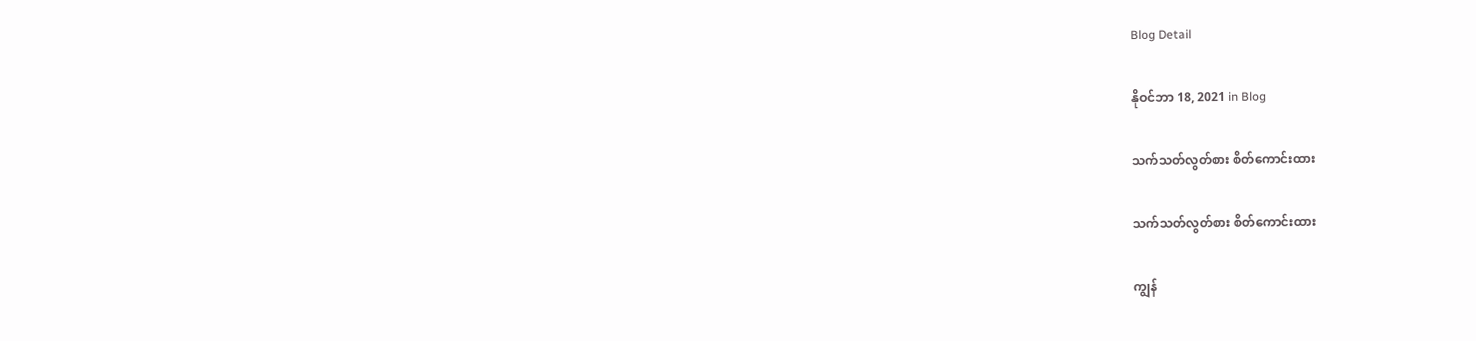Blog Detail

နိုဝင်ဘာ 18, 2021 in Blog

သက်သတ်လွတ်စား စိတ်ကောင်းထား

သက်သတ်လွတ်စား စိတ်ကောင်းထား

ကျွန်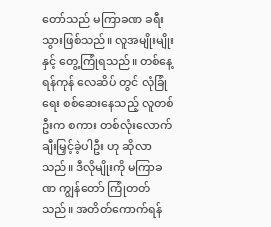တော်သည် မကြာခဏ ခရီးသွားဖြစ်သည်။ လူအမျိုးမျိုးနှင့် တွေ့ကြုံရသည်။ တစ်နေ့ ရန်ကုန် လေဆိပ် တွင် လုံခြုံရေး စစ်ဆေးနေသည့် လူတစ်ဦးက စကား တစ်လုံးလောက် ချီးမြှင့်ခဲ့ပါဦး ဟု ဆိုလာသည်။ ဒီလိုမျိုးကို မကြာခဏ ကျွန်တော် ကြုံတတ်သည်။ အတိတ်ကောက်ရန်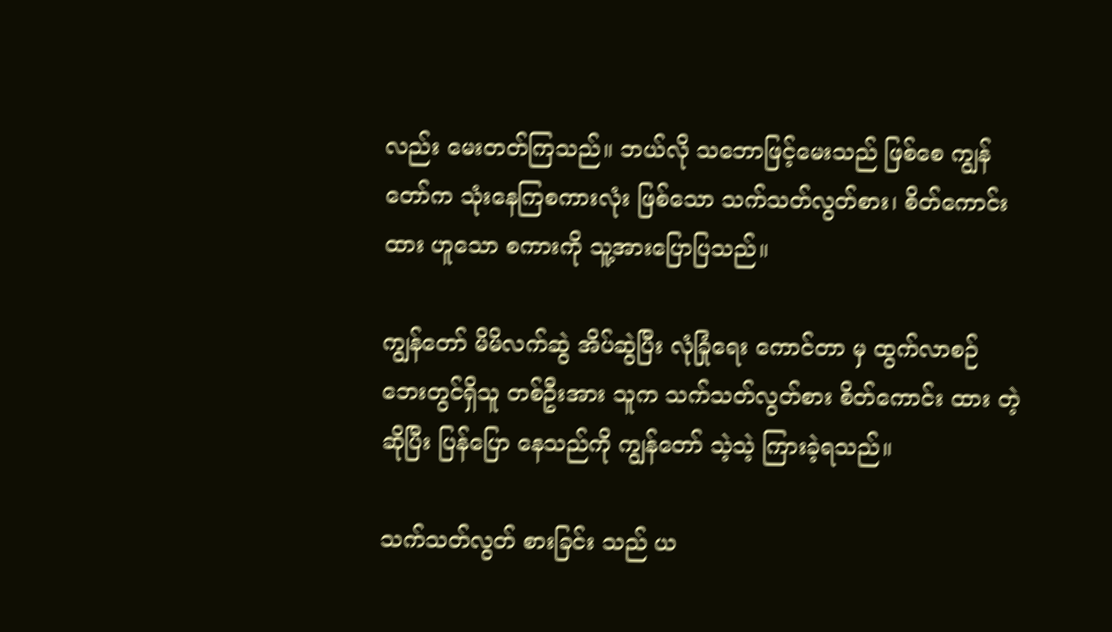လည်း မေးတတ်ကြသည်။ ဘယ်လို သဘောဖြင့်မေးသည် ဖြစ်စေ ကျွန်တော်က သုံးနေကြစကားလုံး ဖြစ်သော သက်သတ်လွတ်စား၊ စိတ်ကောင်းထား ဟူသော စကားကို သူ့အားပြောပြသည်။

ကျွန်တော် မိမိလက်ဆွဲ အိပ်ဆွဲပြီး လုံခြုံရေး ကောင်တာ မှ ထွက်လာစဉ် ဘေးတွင်ရှိသူ တစ်ဦးအား သူက သက်သတ်လွတ်စား စိတ်ကောင်း ထား တဲ့ ဆိုပြီး ပြန်ပြော နေသည်ကို ကျွန်တော် သဲ့သဲ့ ကြားခဲ့ရသည်။

သက်သတ်လွတ် စားခြင်း သည် ယ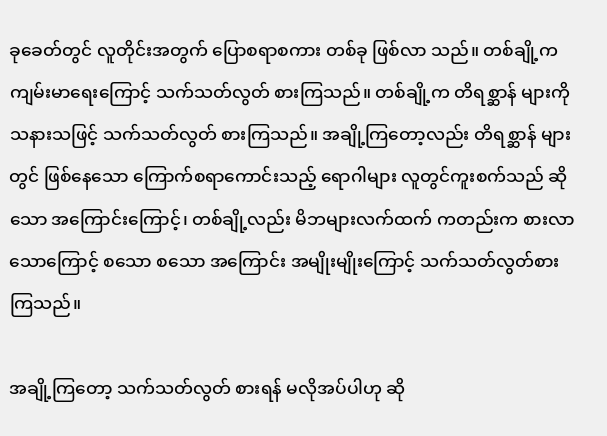ခုခေတ်တွင် လူတိုင်းအတွက် ပြောစရာစကား တစ်ခု ဖြစ်လာ သည်။ တစ်ချို့က ကျမ်းမာရေးကြောင့် သက်သတ်လွတ် စားကြသည်။ တစ်ချို့က တိရစ္ဆာန် များကို သနားသဖြင့် သက်သတ်လွတ် စားကြသည်။ အချို့ကြတော့လည်း တိရစ္ဆာန် များတွင် ဖြစ်နေသော ကြောက်စရာကောင်းသည့် ရောဂါများ လူတွင်ကူးစက်သည် ဆိုသော အကြောင်းကြောင့်၊ တစ်ချို့လည်း မိဘများလက်ထက် ကတည်းက စားလာသောကြောင့် စသော စသော အကြောင်း အမျိုးမျိုးကြောင့် သက်သတ်လွတ်စားကြသည်။

အချို့ကြတော့ သက်သတ်လွတ် စားရန် မလိုအပ်ပါဟု ဆို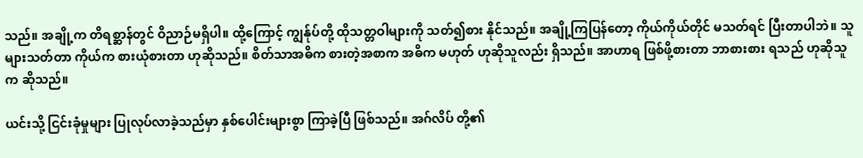သည်။ အချို့က တိရစ္ဆာန်တွင် ဝိညာဉ်မရှိပါ။ ထို့ကြောင့် ကျွန်ုပ်တို့ ထိုသတ္တဝါများကို သတ်၍စား နိုင်သည်။ အချို့ကြပြန်တော့ ကိုယ်ကိုယ်တိုင် မသတ်ရင် ပြီးတာပါဘဲ။ သူများသတ်တာ ကိုယ်က စားယုံစားတာ ဟုဆိုသည်။ စိတ်သာအဓိက စားတဲ့အစာက အဓိက မဟုတ် ဟုဆိုသူလည်း ရှိသည်။ အာဟာရ ဖြစ်ဖို့စားတာ ဘာစားစား ရသည် ဟုဆိုသူက ဆိုသည်။

ယင်းသို့ ငြင်းခုံမှုများ ပြုလုပ်လာခဲ့သည်မှာ နှစ်ပေါင်းများစွာ ကြာခဲ့ပြီ ဖြစ်သည်။ အဂ်လိပ် တို့၏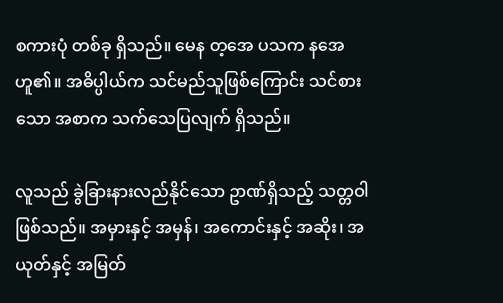စကားပုံ တစ်ခု ရှိသည်။ မေန တ့အေ ပသက နအေ ဟူ၏။ အဓိပ္ပါယ်က သင်မည်သူဖြစ်ကြောင်း သင်စားသော အစာက သက်သေပြလျက် ရှိသည်။

လူသည် ခွဲခြားနားလည်နိုင်သော ဥာဏ်ရှိသည့် သတ္တဝါ ဖြစ်သည်။ အမှားနှင့် အမှန်၊ အကောင်းနှင့် အဆိုး၊ အယုတ်နှင့် အမြတ်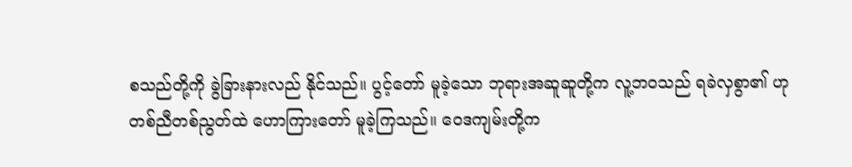စသည်တို့ကို ခွဲခြားနားလည် နိုင်သည်။ ပွင့်တော် မူခဲ့သော ဘုရားအဆူဆူတို့က လူ့ဘဝသည် ရခဲလှစွာ၏ ဟု တစ်ညီတစ်ညွတ်ထဲ ဟောကြားတော် မူခဲ့ကြသည်။ ဝေဒကျမ်းတို့က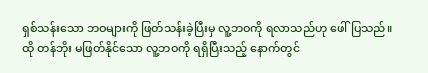ရှစ်သန်းသော ဘဝများကို ဖြတ်သန်းခဲ့ပြီးမှ လူ့ဘဝကို ရလာသည်ဟု ဖေါ်ပြသည်။ ထို တန်ဘိုး မဖြတ်နိုင်သော လူ့ဘဝကို ရရှိပြီးသည့် နောက်တွင်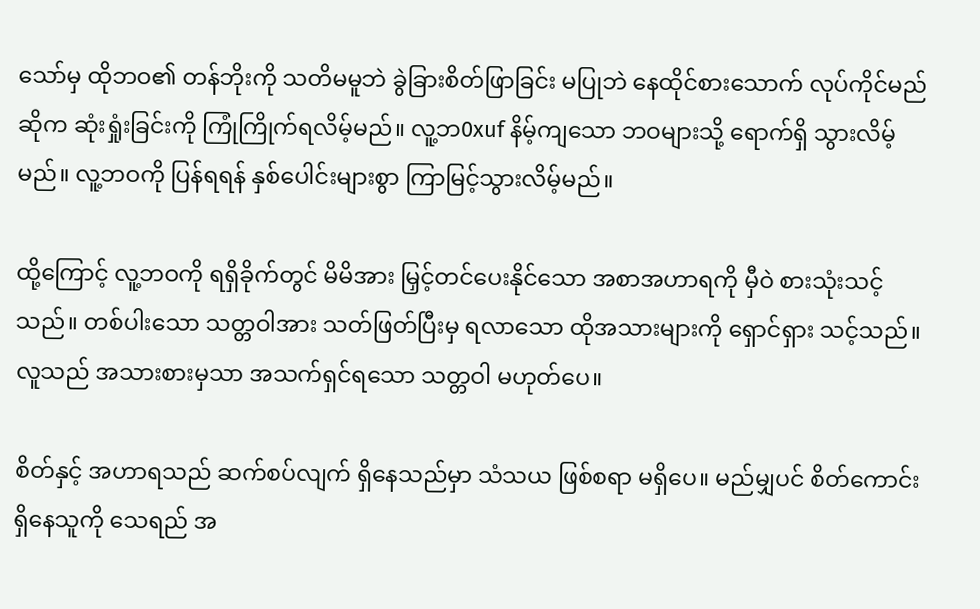သော်မှ ထိုဘဝ၏ တန်ဘိုးကို သတိမမူဘဲ ခွဲခြားစိတ်ဖြာခြင်း မပြုဘဲ နေထိုင်စားသောက် လုပ်ကိုင်မည် ဆိုက ဆုံးရှုံးခြင်းကို ကြုံကြိုက်ရလိမ့်မည်။ လူ့ဘ0xuf နိမ့်ကျသော ဘဝများသို့ ရောက်ရှိ သွားလိမ့်မည်။ လူ့ဘဝကို ပြန်ရရန် နှစ်ပေါင်းများစွာ ကြာမြင့်သွားလိမ့်မည်။

ထို့ကြောင့် လူ့ဘဝကို ရရှိခိုက်တွင် မိမိအား မြှင့်တင်ပေးနိုင်သော အစာအဟာရကို မှီဝဲ စားသုံးသင့်သည်။ တစ်ပါးသော သတ္တဝါအား သတ်ဖြတ်ပြီးမှ ရလာသော ထိုအသားများကို ရှောင်ရှား သင့်သည်။ လူသည် အသားစားမှသာ အသက်ရှင်ရသော သတ္တဝါ မဟုတ်ပေ။

စိတ်နှင့် အဟာရသည် ဆက်စပ်လျက် ရှိနေသည်မှာ သံသယ ဖြစ်စရာ မရှိပေ။ မည်မျှပင် စိတ်ကောင်း ရှိနေသူကို သေရည် အ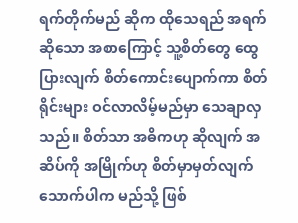ရက်တိုက်မည် ဆိုက ထိုသေရည် အရက် ဆိုသော အစာကြောင့် သူ့စိတ်တွေ ထွေပြားလျက် စိတ်ကောင်းပျောက်ကာ စိတ်ရိုင်းများ ဝင်လာလိမ့်မည်မှာ သေချာလှသည်။ စိတ်သာ အဓိကဟု ဆိုလျက် အဆိပ်ကို အမြိုက်ဟု စိတ်မှာမှတ်လျက် သောက်ပါက မည်သို့ ဖြစ်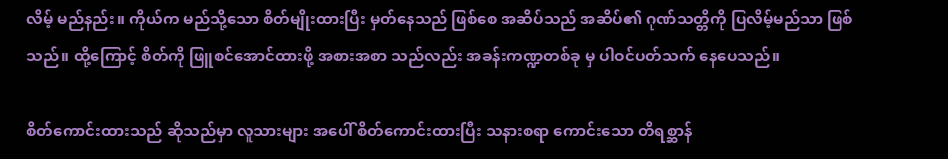လိမ့် မည်နည်း။ ကိုယ်က မည်သို့သော စိတ်မျိုးထားပြီး မှတ်နေသည် ဖြစ်စေ အဆိပ်သည် အဆိပ်၏ ဂုဏ်သတ္တိကို ပြလိမ့်မည်သာ ဖြစ်သည်။ ထို့ကြောင့် စိတ်ကို ဖြူစင်အောင်ထားဖို့ အစားအစာ သည်လည်း အခန်းကဏ္ဍတစ်ခု မှ ပါဝင်ပတ်သက် နေပေသည်။

စိတ်ကောင်းထားသည် ဆိုသည်မှာ လူသားများ အပေါ် စိတ်ကောင်းထားပြီး သနားစရာ ကောင်းသော တိရစ္ဆာန်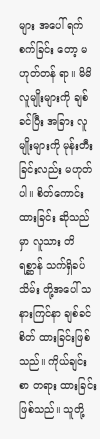များ အပေါ် ရက်စက်ခြင်း တော့ မဟုတ်တန် ရာ။ မိမိလူမျိုးများကို ချစ်ခင်ပြီး အခြား လူမျိုးများကို မုန်းတီးခြင်းလည်း မဟုတ်ပါ။ စိတ်ကောင်းထားခြင်း ဆိုသည်မှာ လူသား တိရစ္ဆာန် သက်ရှိခပ်သိမ်း တို့အပေါ် သနားကြင်နာ ချစ်ခင်စိတ် ထားခြင်းဖြစ်သည်။ ကိုယ်ချင်းစာ တရား ထားခြင်း ဖြစ်သည်။ သူတို့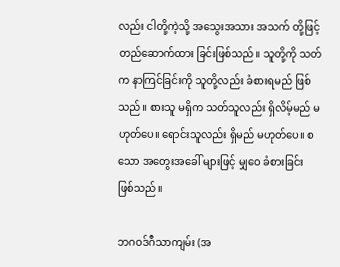လည်း ငါတို့ကဲ့သို့ အသွေးအသား အသက် တို့ဖြင့် တည်ဆောက်ထား ခြင်းဖြစ်သည်။ သူတို့ကို သတ်က နာကြင်ခြင်းကို သူတို့လည်း ခံစားရမည် ဖြစ်သည်။ စားသူ မရှိက သတ်သူလည်း ရှိလိမ့်မည် မဟုတ်ပေ။ ရောင်းသူလည်း ရှိမည် မဟုတ်ပေ။ စသော အတွေးအခေါ် များဖြင့် မျှဝေ ခံစားခြင်း ဖြစ်သည်။

ဘဂဝဒ်ဂီသာကျမ်း (အ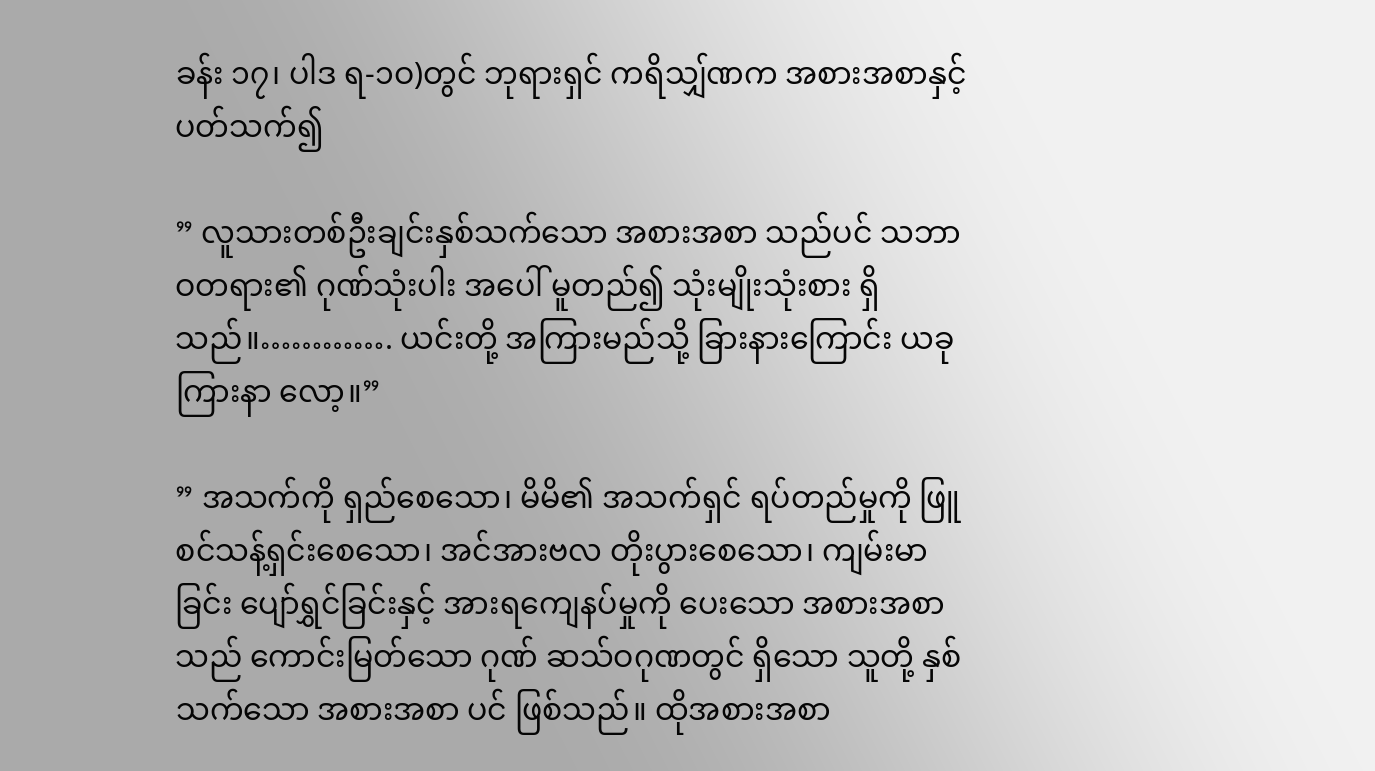ခန်း ၁၇၊ ပါဒ ရ-၁ဝ)တွင် ဘုရားရှင် ကရိသျှ်ဏက အစားအစာနှင့် ပတ်သက်၍

” လူသားတစ်ဦးချင်းနှစ်သက်သော အစားအစာ သည်ပင် သဘာဝတရား၏ ဂုဏ်သုံးပါး အပေါ် မူတည်၍ သုံးမျိုးသုံးစား ရှိသည်။…………. ယင်းတို့ အကြားမည်သို့ ခြားနားကြောင်း ယခု ကြားနာ လော့။”

” အသက်ကို ရှည်စေသော၊ မိမိ၏ အသက်ရှင် ရပ်တည်မှုကို ဖြူစင်သန့်ရှင်းစေသော၊ အင်အားဗလ တိုးပွားစေသော၊ ကျမ်းမာခြင်း ပျော်ရွှင်ခြင်းနှင့် အားရကျေနပ်မှုကို ပေးသော အစားအစာ သည် ကောင်းမြတ်သော ဂုဏ် ဆသ်ဝဂုဏတွင် ရှိသော သူတို့ နှစ်သက်သော အစားအစာ ပင် ဖြစ်သည်။ ထိုအစားအစာ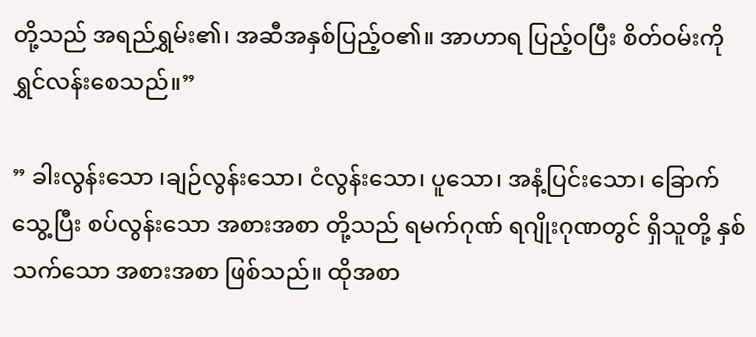တို့သည် အရည်ရွှမ်း၏၊ အဆီအနှစ်ပြည့်ဝ၏။ အာဟာရ ပြည့်ဝပြီး စိတ်ဝမ်းကို ရွှင်လန်းစေသည်။”

” ခါးလွန်းသော ၊ချဉ်လွန်းသော၊ ငံလွန်းသော၊ ပူသော၊ အနံ့ပြင်းသော၊ ခြောက်သွေ့ပြီး စပ်လွန်းသော အစားအစာ တို့သည် ရမက်ဂုဏ် ရဂျိုးဂုဏတွင် ရှိသူတို့ နှစ်သက်သော အစားအစာ ဖြစ်သည်။ ထိုအစာ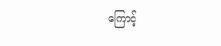ကြောင့်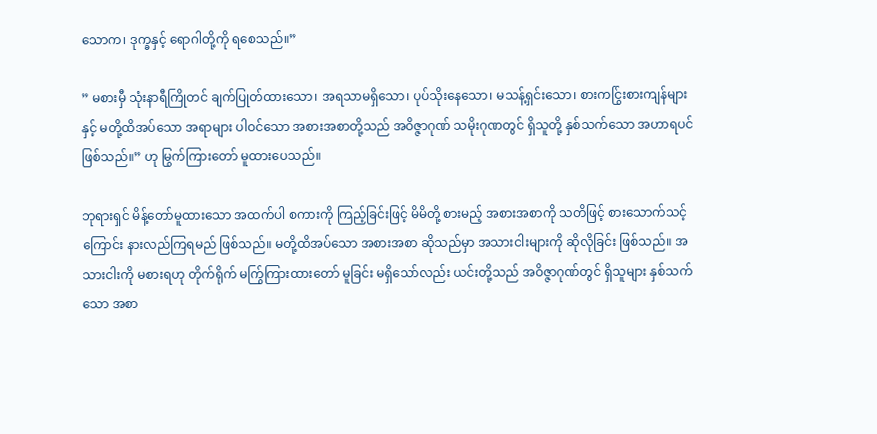သောက၊ ဒုက္ခနှင့် ရောဂါတို့ကို ရစေသည်။”

” မစားမှီ သုံးနာရီကြိုတင် ချက်ပြုတ်ထားသော၊ အရသာမရှိသော၊ ပုပ်သိုးနေသော၊ မသန့်ရှင်းသော၊ စားကငြွ်းစားကျန်များနှင့် မတို့ထိအပ်သော အရာများ ပါဝင်သော အစားအစာတို့သည် အဝိဇ္ဇာဂုဏ် သမိုးဂုဏတွင် ရှိသူတို့ နှစ်သက်သော အဟာရပင် ဖြစ်သည်။” ဟု မြွက်ကြားတော် မူထားပေသည်။

ဘုရားရှင် မိန့်တော်မူထားသော အထက်ပါ စကားကို ကြည့်ခြင်းဖြင့် မိမိတို့ စားမည့် အစားအစာကို သတိဖြင့် စားသောက်သင့်ကြောင်း နားလည်ကြရမည် ဖြစ်သည်။ မတို့ထိအပ်သော အစားအစာ ဆိုသည်မှာ အသားငါးများကို ဆိုလိုခြင်း ဖြစ်သည်။ အသားငါးကို မစားရဟု တိုက်ရိုက် မကြွ်ကြားထားတော် မူခြင်း မရှိသော်လည်း ယင်းတို့သည် အဝိဇ္ဇာဂုဏ်တွင် ရှိသူများ နှစ်သက်သော အစာ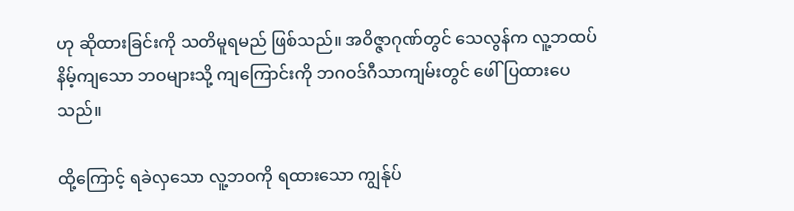ဟု ဆိုထားခြင်းကို သတိမူရမည် ဖြစ်သည်။ အဝိဇ္ဇာဂုဏ်တွင် သေလွန်က လူ့ဘထပ်နိမ့်ကျသော ဘဝများသို့ ကျကြောင်းကို ဘဂဝဒ်ဂီသာကျမ်းတွင် ဖေါ်ပြထားပေသည်။

ထို့ကြောင့် ရခဲလှသော လူ့ဘဝကို ရထားသော ကျွန်ုပ်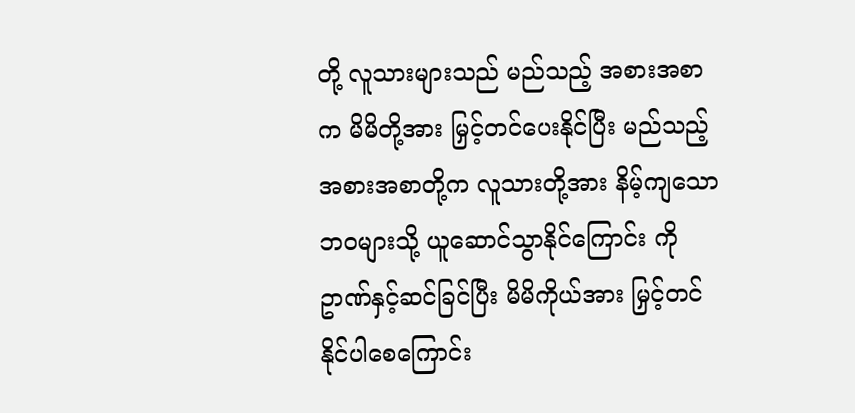တို့ လူသားများသည် မည်သည့် အစားအစာက မိမိတို့အား မြှင့်တင်ပေးနိုင်ပြီး မည်သည့် အစားအစာတို့က လူသားတို့အား နိမ့်ကျသော ဘဝများသို့ ယူဆောင်သွာနိုင်ကြောင်း ကို ဥာဏ်နှင့်ဆင်ခြင်ပြီး မိမိကိုယ်အား မြှင့်တင် နိုင်ပါစေကြောင်း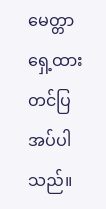မေတ္တာရှေ့ထား တင်ပြအပ်ပါသည်။